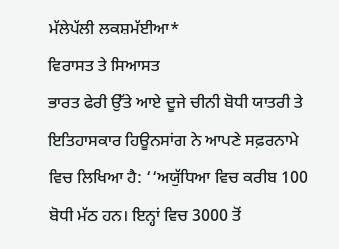ਮੱਲੇਪੱਲੀ ਲਕਸ਼ਮੱਈਆ*
ਵਿਰਾਸਤ ਤੇ ਸਿਆਸਤ
ਭਾਰਤ ਫੇਰੀ ਉੱਤੇ ਆਏ ਦੂਜੇ ਚੀਨੀ ਬੋਧੀ ਯਾਤਰੀ ਤੇ ਇਤਿਹਾਸਕਾਰ ਹਿਊਨਸਾਂਗ ਨੇ ਆਪਣੇ ਸਫ਼ਰਨਾਮੇ ਵਿਚ ਲਿਖਿਆ ਹੈ: ‘‘ਅਯੁੱਧਿਆ ਵਿਚ ਕਰੀਬ 100 ਬੋਧੀ ਮੱਠ ਹਨ। ਇਨ੍ਹਾਂ ਵਿਚ 3000 ਤੋਂ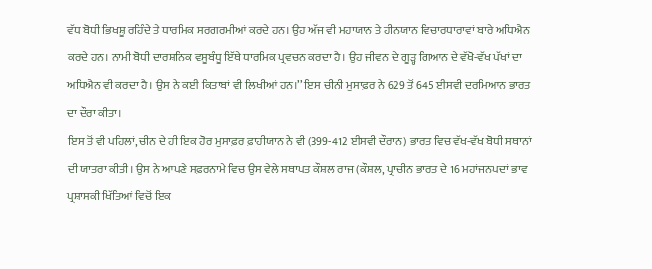ਵੱਧ ਬੋਧੀ ਭਿਖਸ਼ੂ ਰਹਿੰਦੇ ਤੇ ਧਾਰਮਿਕ ਸਰਗਰਮੀਆਂ ਕਰਦੇ ਹਨ। ਉਹ ਅੱਜ ਵੀ ਮਹਾਯਾਨ ਤੇ ਹੀਨਯਾਨ ਵਿਚਾਰਧਾਰਾਵਾਂ ਬਾਰੇ ਅਧਿਐਨ ਕਰਦੇ ਹਨ। ਨਾਮੀ ਬੋਧੀ ਦਾਰਸ਼ਨਿਕ ਵਸੂਬੰਧੂ ਇੱਥੇ ਧਾਰਮਿਕ ਪ੍ਰਵਚਨ ਕਰਦਾ ਹੈ। ਉਹ ਜੀਵਨ ਦੇ ਗੂੜ੍ਹ ਗਿਆਨ ਦੇ ਵੱਖੋ-ਵੱਖ ਪੱਖਾਂ ਦਾ ਅਧਿਐਨ ਵੀ ਕਰਦਾ ਹੈ। ਉਸ ਨੇ ਕਈ ਕਿਤਾਬਾਂ ਵੀ ਲਿਖੀਆਂ ਹਨ।’’ ਇਸ ਚੀਨੀ ਮੁਸਾਫ਼ਰ ਨੇ 629 ਤੋਂ 645 ਈਸਵੀ ਦਰਮਿਆਨ ਭਾਰਤ ਦਾ ਦੌਰਾ ਕੀਤਾ।
ਇਸ ਤੋਂ ਵੀ ਪਹਿਲਾਂ, ਚੀਨ ਦੇ ਹੀ ਇਕ ਹੋਰ ਮੁਸਾਫ਼ਰ ਫ਼ਾਹੀਯਾਨ ਨੇ ਵੀ (399-412 ਈਸਵੀ ਦੌਰਾਨ) ਭਾਰਤ ਵਿਚ ਵੱਖ-ਵੱਖ ਬੋਧੀ ਸਥਾਨਾਂ ਦੀ ਯਾਤਰਾ ਕੀਤੀ। ਉਸ ਨੇ ਆਪਣੇ ਸਫ਼ਰਨਾਮੇ ਵਿਚ ਉਸ ਵੇਲੇ ਸਥਾਪਤ ਕੌਸ਼ਲ ਰਾਜ (ਕੌਸ਼ਲ, ਪ੍ਰਾਚੀਨ ਭਾਰਤ ਦੇ 16 ਮਹਾਂਜਨਪਦਾਂ ਭਾਵ ਪ੍ਰਸ਼ਾਸਕੀ ਖਿੱਤਿਆਂ ਵਿਚੋਂ ਇਕ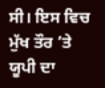ਸੀ। ਇਸ ਵਿਚ ਮੁੱਖ ਤੌਰ ’ਤੇ ਯੂਪੀ ਦਾ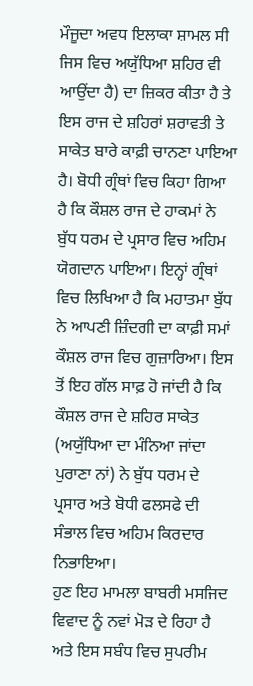ਮੌਜੂਦਾ ਅਵਧ ਇਲਾਕਾ ਸ਼ਾਮਲ ਸੀ ਜਿਸ ਵਿਚ ਅਯੁੱਧਿਆ ਸ਼ਹਿਰ ਵੀ ਆਉਂਦਾ ਹੈ) ਦਾ ਜ਼ਿਕਰ ਕੀਤਾ ਹੈ ਤੇ ਇਸ ਰਾਜ ਦੇ ਸ਼ਹਿਰਾਂ ਸ਼ਰਾਵਤੀ ਤੇ ਸਾਕੇਤ ਬਾਰੇ ਕਾਫ਼ੀ ਚਾਨਣਾ ਪਾਇਆ ਹੈ। ਬੋਧੀ ਗ੍ਰੰਥਾਂ ਵਿਚ ਕਿਹਾ ਗਿਆ ਹੈ ਕਿ ਕੌਸ਼ਲ ਰਾਜ ਦੇ ਹਾਕਮਾਂ ਨੇ ਬੁੱਧ ਧਰਮ ਦੇ ਪ੍ਰਸਾਰ ਵਿਚ ਅਹਿਮ ਯੋਗਦਾਨ ਪਾਇਆ। ਇਨ੍ਹਾਂ ਗ੍ਰੰਥਾਂ ਵਿਚ ਲਿਖਿਆ ਹੈ ਕਿ ਮਹਾਤਮਾ ਬੁੱਧ ਨੇ ਆਪਣੀ ਜ਼ਿੰਦਗੀ ਦਾ ਕਾਫ਼ੀ ਸਮਾਂ ਕੌਸ਼ਲ ਰਾਜ ਵਿਚ ਗੁਜ਼ਾਰਿਆ। ਇਸ ਤੋਂ ਇਹ ਗੱਲ ਸਾਫ਼ ਹੋ ਜਾਂਦੀ ਹੈ ਕਿ ਕੌਸ਼ਲ ਰਾਜ ਦੇ ਸ਼ਹਿਰ ਸਾਕੇਤ (ਅਯੁੱਧਿਆ ਦਾ ਮੰਨਿਆ ਜਾਂਦਾ ਪੁਰਾਣਾ ਨਾਂ) ਨੇ ਬੁੱਧ ਧਰਮ ਦੇ ਪ੍ਰਸਾਰ ਅਤੇ ਬੋਧੀ ਫਲਸਫੇ ਦੀ ਸੰਭਾਲ ਵਿਚ ਅਹਿਮ ਕਿਰਦਾਰ ਨਿਭਾਇਆ।
ਹੁਣ ਇਹ ਮਾਮਲਾ ਬਾਬਰੀ ਮਸਜਿਦ ਵਿਵਾਦ ਨੂੰ ਨਵਾਂ ਮੋੜ ਦੇ ਰਿਹਾ ਹੈ ਅਤੇ ਇਸ ਸਬੰਧ ਵਿਚ ਸੁਪਰੀਮ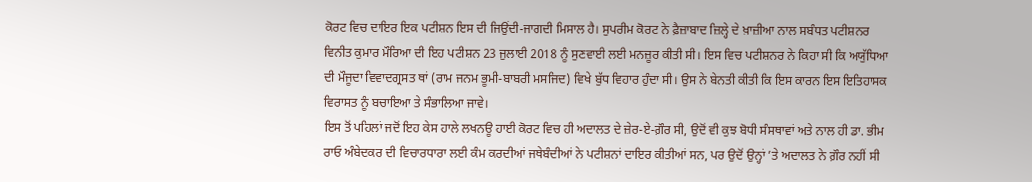ਕੋਰਟ ਵਿਚ ਦਾਇਰ ਇਕ ਪਟੀਸ਼ਨ ਇਸ ਦੀ ਜਿਉਂਦੀ-ਜਾਗਦੀ ਮਿਸਾਲ ਹੈ। ਸੁਪਰੀਮ ਕੋਰਟ ਨੇ ਫ਼ੈਜ਼ਾਬਾਦ ਜ਼ਿਲ੍ਹੇ ਦੇ ਖ਼ਾਜ਼ੀਆ ਨਾਲ ਸਬੰਧਤ ਪਟੀਸ਼ਨਰ ਵਿਨੀਤ ਕੁਮਾਰ ਮੌਰਿਆ ਦੀ ਇਹ ਪਟੀਸ਼ਨ 23 ਜੁਲਾਈ 2018 ਨੂੰ ਸੁਣਵਾਈ ਲਈ ਮਨਜ਼ੂਰ ਕੀਤੀ ਸੀ। ਇਸ ਵਿਚ ਪਟੀਸ਼ਨਰ ਨੇ ਕਿਹਾ ਸੀ ਕਿ ਅਯੁੱਧਿਆ ਦੀ ਮੌਜੂਦਾ ਵਿਵਾਦਗ੍ਰਸਤ ਥਾਂ (ਰਾਮ ਜਨਮ ਭੂਮੀ-ਬਾਬਰੀ ਮਸਜਿਦ) ਵਿਖੇ ਬੁੱਧ ਵਿਹਾਰ ਹੁੰਦਾ ਸੀ। ਉਸ ਨੇ ਬੇਨਤੀ ਕੀਤੀ ਕਿ ਇਸ ਕਾਰਨ ਇਸ ਇਤਿਹਾਸਕ ਵਿਰਾਸਤ ਨੂੰ ਬਚਾਇਆ ਤੇ ਸੰਭਾਲਿਆ ਜਾਵੇ।
ਇਸ ਤੋਂ ਪਹਿਲਾਂ ਜਦੋਂ ਇਹ ਕੇਸ ਹਾਲੇ ਲਖਨਊ ਹਾਈ ਕੋਰਟ ਵਿਚ ਹੀ ਅਦਾਲਤ ਦੇ ਜ਼ੇਰ-ਏ-ਗ਼ੌਰ ਸੀ, ਉਦੋਂ ਵੀ ਕੁਝ ਬੋਧੀ ਸੰਸਥਾਵਾਂ ਅਤੇ ਨਾਲ ਹੀ ਡਾ. ਭੀਮ ਰਾਓ ਅੰਬੇਦਕਰ ਦੀ ਵਿਚਾਰਧਾਰਾ ਲਈ ਕੰਮ ਕਰਦੀਆਂ ਜਥੇਬੰਦੀਆਂ ਨੇ ਪਟੀਸ਼ਨਾਂ ਦਾਇਰ ਕੀਤੀਆਂ ਸਨ, ਪਰ ਉਦੋਂ ਉਨ੍ਹਾਂ ’ਤੇ ਅਦਾਲਤ ਨੇ ਗ਼ੌਰ ਨਹੀਂ ਸੀ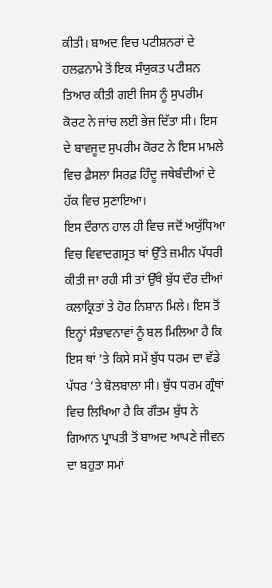ਕੀਤੀ। ਬਾਅਦ ਵਿਚ ਪਟੀਸ਼ਨਰਾਂ ਦੇ ਹਲਫ਼ਨਾਮੇ ਤੋਂ ਇਕ ਸੰਯੁਕਤ ਪਟੀਸ਼ਨ ਤਿਆਰ ਕੀਤੀ ਗਈ ਜਿਸ ਨੂੰ ਸੁਪਰੀਮ ਕੋਰਟ ਨੇ ਜਾਂਚ ਲਈ ਭੇਜ ਦਿੱਤਾ ਸੀ। ਇਸ ਦੇ ਬਾਵਜੂਦ ਸੁਪਰੀਮ ਕੋਰਟ ਨੇ ਇਸ ਮਾਮਲੇ ਵਿਚ ਫ਼ੈਸਲਾ ਸਿਰਫ਼ ਹਿੰਦੂ ਜਥੇਬੰਦੀਆਂ ਦੇ ਹੱਕ ਵਿਚ ਸੁਣਾਇਆ।
ਇਸ ਦੌਰਾਨ ਹਾਲ ਹੀ ਵਿਚ ਜਦੋਂ ਅਯੁੱਧਿਆ ਵਿਚ ਵਿਵਾਦਗਸ੍ਰਤ ਥਾਂ ਉੱਤੇ ਜ਼ਮੀਨ ਪੱਧਰੀ ਕੀਤੀ ਜਾ ਰਹੀ ਸੀ ਤਾਂ ਉੱਥੇ ਬੁੱਧ ਦੌਰ ਦੀਆਂ ਕਲਾਕ੍ਰਿਤਾਂ ਤੇ ਹੋਰ ਨਿਸ਼ਾਨ ਮਿਲੇ। ਇਸ ਤੋਂ ਇਨ੍ਹਾਂ ਸੰਭਾਵਨਾਵਾਂ ਨੂੰ ਬਲ ਮਿਲਿਆ ਹੈ ਕਿ ਇਸ ਥਾਂ ’ਤੇ ਕਿਸੇ ਸਮੇਂ ਬੁੱਧ ਧਰਮ ਦਾ ਵੱਡੇ ਪੱਧਰ ’ਤੇ ਬੋਲਬਾਲਾ ਸੀ। ਬੁੱਧ ਧਰਮ ਗ੍ਰੰਥਾਂ ਵਿਚ ਲਿਖਿਆ ਹੈ ਕਿ ਗੌਤਮ ਬੁੱਧ ਨੇ ਗਿਆਨ ਪ੍ਰਾਪਤੀ ਤੋਂ ਬਾਅਦ ਆਪਣੇ ਜੀਵਨ ਦਾ ਬਹੁਤਾ ਸਮਾਂ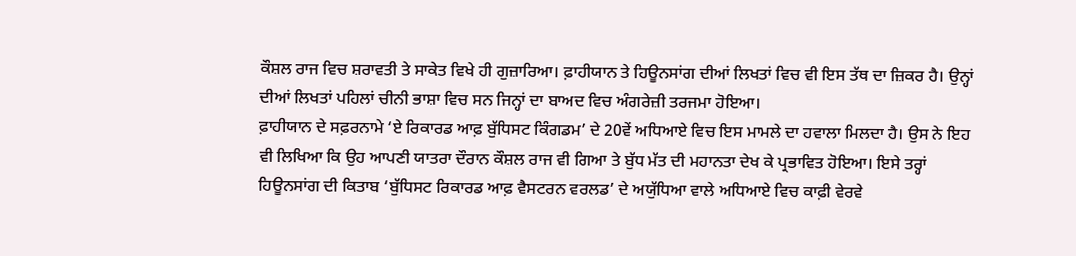ਕੌਸ਼ਲ ਰਾਜ ਵਿਚ ਸ਼ਰਾਵਤੀ ਤੇ ਸਾਕੇਤ ਵਿਖੇ ਹੀ ਗੁਜ਼ਾਰਿਆ। ਫ਼ਾਹੀਯਾਨ ਤੇ ਹਿਊਨਸਾਂਗ ਦੀਆਂ ਲਿਖਤਾਂ ਵਿਚ ਵੀ ਇਸ ਤੱਥ ਦਾ ਜ਼ਿਕਰ ਹੈ। ਉਨ੍ਹਾਂ ਦੀਆਂ ਲਿਖਤਾਂ ਪਹਿਲਾਂ ਚੀਨੀ ਭਾਸ਼ਾ ਵਿਚ ਸਨ ਜਿਨ੍ਹਾਂ ਦਾ ਬਾਅਦ ਵਿਚ ਅੰਗਰੇਜ਼ੀ ਤਰਜਮਾ ਹੋਇਆ।
ਫ਼ਾਹੀਯਾਨ ਦੇ ਸਫ਼ਰਨਾਮੇ ‘ਏ ਰਿਕਾਰਡ ਆਫ਼ ਬੁੱਧਿਸਟ ਕਿੰਗਡਮ’ ਦੇ 20ਵੇਂ ਅਧਿਆਏ ਵਿਚ ਇਸ ਮਾਮਲੇ ਦਾ ਹਵਾਲਾ ਮਿਲਦਾ ਹੈ। ਉਸ ਨੇ ਇਹ ਵੀ ਲਿਖਿਆ ਕਿ ਉਹ ਆਪਣੀ ਯਾਤਰਾ ਦੌਰਾਨ ਕੌਸ਼ਲ ਰਾਜ ਵੀ ਗਿਆ ਤੇ ਬੁੱਧ ਮੱਤ ਦੀ ਮਹਾਨਤਾ ਦੇਖ ਕੇ ਪ੍ਰਭਾਵਿਤ ਹੋਇਆ। ਇਸੇ ਤਰ੍ਹਾਂ ਹਿਊਨਸਾਂਗ ਦੀ ਕਿਤਾਬ ‘ਬੁੱਧਿਸਟ ਰਿਕਾਰਡ ਆਫ਼ ਵੈਸਟਰਨ ਵਰਲਡ’ ਦੇ ਅਯੁੱਧਿਆ ਵਾਲੇ ਅਧਿਆਏ ਵਿਚ ਕਾਫ਼ੀ ਵੇਰਵੇ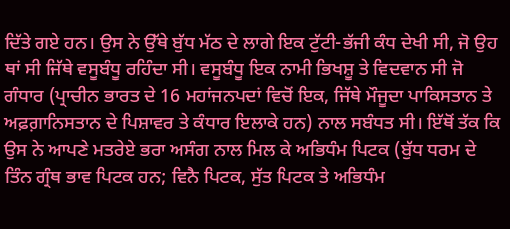ਦਿੱਤੇ ਗਏ ਹਨ। ਉਸ ਨੇ ਉੱਥੇ ਬੁੱਧ ਮੱਠ ਦੇ ਲਾਗੇ ਇਕ ਟੁੱਟੀ-ਭੱਜੀ ਕੰਧ ਦੇਖੀ ਸੀ, ਜੋ ਉਹ ਥਾਂ ਸੀ ਜਿੱਥੇ ਵਸੂਬੰਧੂ ਰਹਿੰਦਾ ਸੀ। ਵਸੂਬੰਧੂ ਇਕ ਨਾਮੀ ਭਿਖਸ਼ੂ ਤੇ ਵਿਦਵਾਨ ਸੀ ਜੋ ਗੰਧਾਰ (ਪ੍ਰਾਚੀਨ ਭਾਰਤ ਦੇ 16 ਮਹਾਂਜਨਪਦਾਂ ਵਿਚੋਂ ਇਕ, ਜਿੱਥੇ ਮੌਜੂਦਾ ਪਾਕਿਸਤਾਨ ਤੇ ਅਫ਼ਗ਼ਾਨਿਸਤਾਨ ਦੇ ਪਿਸ਼ਾਵਰ ਤੇ ਕੰਧਾਰ ਇਲਾਕੇ ਹਨ) ਨਾਲ ਸਬੰਧਤ ਸੀ। ਇੱਥੋਂ ਤੱਕ ਕਿ ਉਸ ਨੇ ਆਪਣੇ ਮਤਰੇਏ ਭਰਾ ਅਸੰਗ ਨਾਲ ਮਿਲ ਕੇ ਅਭਿਧੰਮ ਪਿਟਕ (ਬੁੱਧ ਧਰਮ ਦੇ ਤਿੰਨ ਗ੍ਰੰਥ ਭਾਵ ਪਿਟਕ ਹਨ; ਵਿਨੈ ਪਿਟਕ, ਸੁੱਤ ਪਿਟਕ ਤੇ ਅਭਿਧੰਮ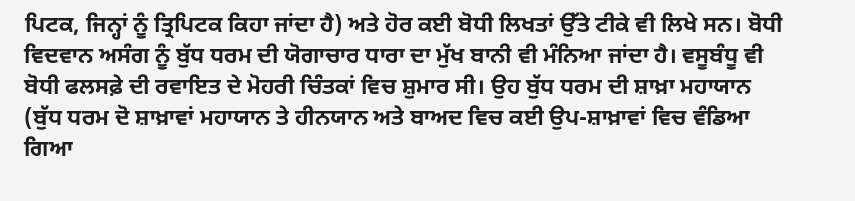ਪਿਟਕ, ਜਿਨ੍ਹਾਂ ਨੂੰ ਤ੍ਰਿਪਿਟਕ ਕਿਹਾ ਜਾਂਦਾ ਹੈ) ਅਤੇ ਹੋਰ ਕਈ ਬੋਧੀ ਲਿਖਤਾਂ ਉੱਤੇ ਟੀਕੇ ਵੀ ਲਿਖੇ ਸਨ। ਬੋਧੀ ਵਿਦਵਾਨ ਅਸੰਗ ਨੂੰ ਬੁੱਧ ਧਰਮ ਦੀ ਯੋਗਾਚਾਰ ਧਾਰਾ ਦਾ ਮੁੱਖ ਬਾਨੀ ਵੀ ਮੰਨਿਆ ਜਾਂਦਾ ਹੈ। ਵਸੂਬੰਧੂ ਵੀ ਬੋਧੀ ਫਲਸਫ਼ੇ ਦੀ ਰਵਾਇਤ ਦੇ ਮੋਹਰੀ ਚਿੰਤਕਾਂ ਵਿਚ ਸ਼ੁਮਾਰ ਸੀ। ਉਹ ਬੁੱਧ ਧਰਮ ਦੀ ਸ਼ਾਖ਼ਾ ਮਹਾਯਾਨ (ਬੁੱਧ ਧਰਮ ਦੋ ਸ਼ਾਖ਼ਾਵਾਂ ਮਹਾਯਾਨ ਤੇ ਹੀਨਯਾਨ ਅਤੇ ਬਾਅਦ ਵਿਚ ਕਈ ਉਪ-ਸ਼ਾਖ਼ਾਵਾਂ ਵਿਚ ਵੰਡਿਆ ਗਿਆ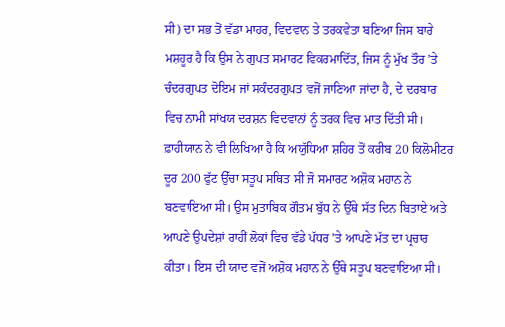ਸੀ) ਦਾ ਸਭ ਤੋਂ ਵੱਡਾ ਮਾਹਰ, ਵਿਦਵਾਨ ਤੇ ਤਰਕਵੇਤਾ ਬਣਿਆ ਜਿਸ ਬਾਰੇ ਮਸ਼ਹੂਰ ਹੈ ਕਿ ਉਸ ਨੇ ਗੁਪਤ ਸਮਾਰਟ ਵਿਕਰਮਾਦਿੱਤ, ਜਿਸ ਨੂੰ ਮੁੱਖ ਤੌਰ ’ਤੇ ਚੰਦਰਗੁਪਤ ਦੋਇਮ ਜਾਂ ਸਕੰਦਰਗੁਪਤ ਵਜੋਂ ਜਾਣਿਆ ਜਾਂਦਾ ਹੈ, ਦੇ ਦਰਬਾਰ ਵਿਚ ਨਾਮੀ ਸਾਂਖਯ ਦਰਸ਼ਨ ਵਿਦਵਾਨਾਂ ਨੂੰ ਤਰਕ ਵਿਚ ਮਾਤ ਦਿੱਤੀ ਸੀ।
ਫ਼ਾਹੀਯਾਨ ਨੇ ਵੀ ਲਿਖਿਆ ਹੈ ਕਿ ਅਯੁੱਧਿਆ ਸ਼ਹਿਰ ਤੋਂ ਕਰੀਬ 20 ਕਿਲੋਮੀਟਰ ਦੂਰ 200 ਫੁੱਟ ਉੱਚਾ ਸਤੂਪ ਸਥਿਤ ਸੀ ਜੋ ਸਮਾਰਟ ਅਸ਼ੋਕ ਮਹਾਨ ਨੇ ਬਣਵਾਇਆ ਸੀ। ਉਸ ਮੁਤਾਬਿਕ ਗੌਤਮ ਬੁੱਧ ਨੇ ਉੱਥੇ ਸੱਤ ਦਿਨ ਬਿਤਾਏ ਅਤੇ ਆਪਣੇ ਉਪਦੇਸ਼ਾਂ ਰਾਹੀਂ ਲੋਕਾਂ ਵਿਚ ਵੱਡੇ ਪੱਧਰ ’ਤੇ ਆਪਣੇ ਮੱਤ ਦਾ ਪ੍ਰਚਾਰ ਕੀਤਾ। ਇਸ ਦੀ ਯਾਦ ਵਜੋਂ ਅਸ਼ੋਕ ਮਹਾਨ ਨੇ ਉੱਥੇ ਸਤੂਪ ਬਣਵਾਇਆ ਸੀ।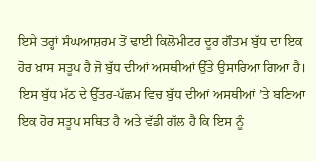ਇਸੇ ਤਰ੍ਹਾਂ ਸੰਘਆਸ਼ਰਮ ਤੋਂ ਢਾਈ ਕਿਲੋਮੀਟਰ ਦੂਰ ਗੌਤਮ ਬੁੱਧ ਦਾ ਇਕ ਹੋਰ ਖ਼ਾਸ ਸਤੂਪ ਹੈ ਜੋ ਬੁੱਧ ਦੀਆਂ ਅਸਥੀਆਂ ਉੱਤੇ ਉਸਾਰਿਆ ਗਿਆ ਹੈ। ਇਸ ਬੁੱਧ ਮੱਠ ਦੇ ਉੱਤਰ-ਪੱਛਮ ਵਿਚ ਬੁੱਧ ਦੀਆਂ ਅਸਥੀਆਂ ’ਤੇ ਬਣਿਆ ਇਕ ਹੋਰ ਸਤੂਪ ਸਥਿਤ ਹੈ ਅਤੇ ਵੱਡੀ ਗੱਲ ਹੈ ਕਿ ਇਸ ਨੂੰ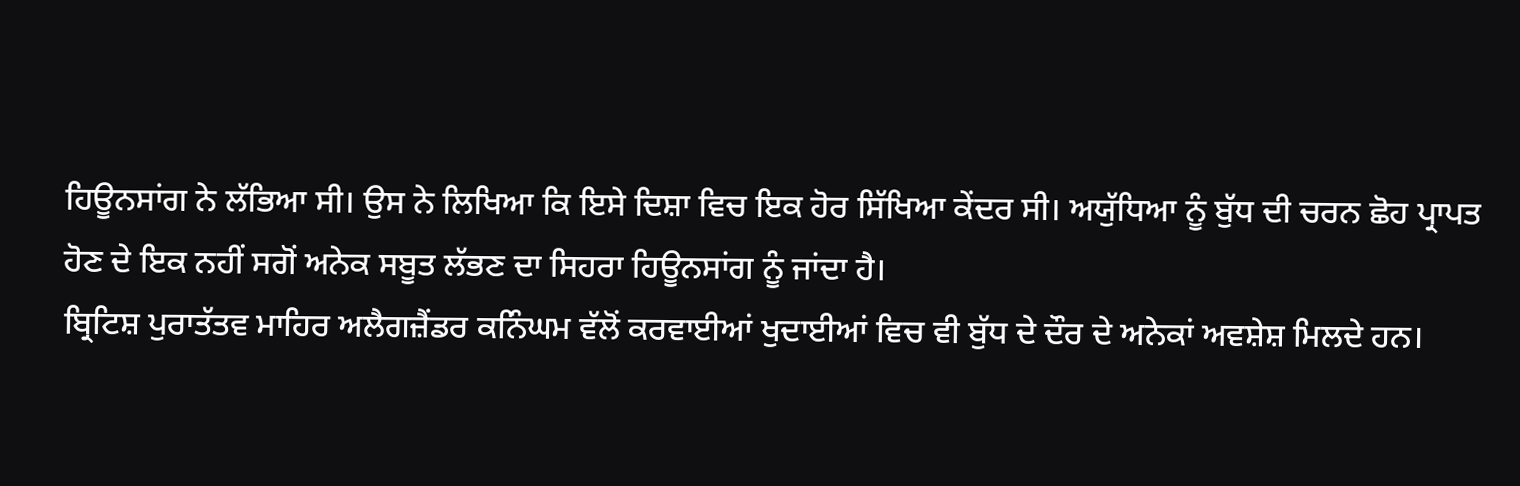ਹਿਊਨਸਾਂਗ ਨੇ ਲੱਭਿਆ ਸੀ। ਉਸ ਨੇ ਲਿਖਿਆ ਕਿ ਇਸੇ ਦਿਸ਼ਾ ਵਿਚ ਇਕ ਹੋਰ ਸਿੱਖਿਆ ਕੇਂਦਰ ਸੀ। ਅਯੁੱਧਿਆ ਨੂੰ ਬੁੱਧ ਦੀ ਚਰਨ ਛੋਹ ਪ੍ਰਾਪਤ ਹੋਣ ਦੇ ਇਕ ਨਹੀਂ ਸਗੋਂ ਅਨੇਕ ਸਬੂਤ ਲੱਭਣ ਦਾ ਸਿਹਰਾ ਹਿਊਨਸਾਂਗ ਨੂੰ ਜਾਂਦਾ ਹੈ।
ਬ੍ਰਿਟਿਸ਼ ਪੁਰਾਤੱਤਵ ਮਾਹਿਰ ਅਲੈਗਜ਼ੈਂਡਰ ਕਨਿੰਘਮ ਵੱਲੋਂ ਕਰਵਾਈਆਂ ਖੁਦਾਈਆਂ ਵਿਚ ਵੀ ਬੁੱਧ ਦੇ ਦੌਰ ਦੇ ਅਨੇਕਾਂ ਅਵਸ਼ੇਸ਼ ਮਿਲਦੇ ਹਨ।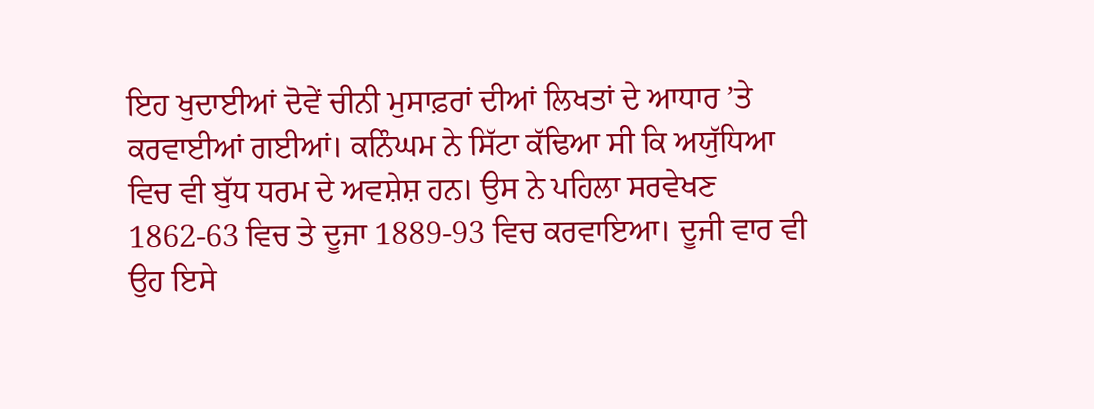ਇਹ ਖੁਦਾਈਆਂ ਦੋਵੇਂ ਚੀਨੀ ਮੁਸਾਫ਼ਰਾਂ ਦੀਆਂ ਲਿਖਤਾਂ ਦੇ ਆਧਾਰ ’ਤੇ ਕਰਵਾਈਆਂ ਗਈਆਂ। ਕਨਿੰਘਮ ਨੇ ਸਿੱਟਾ ਕੱਢਿਆ ਸੀ ਕਿ ਅਯੁੱਧਿਆ ਵਿਚ ਵੀ ਬੁੱਧ ਧਰਮ ਦੇ ਅਵਸ਼ੇਸ਼ ਹਨ। ਉਸ ਨੇ ਪਹਿਲਾ ਸਰਵੇਖਣ 1862-63 ਵਿਚ ਤੇ ਦੂਜਾ 1889-93 ਵਿਚ ਕਰਵਾਇਆ। ਦੂਜੀ ਵਾਰ ਵੀ ਉਹ ਇਸੇ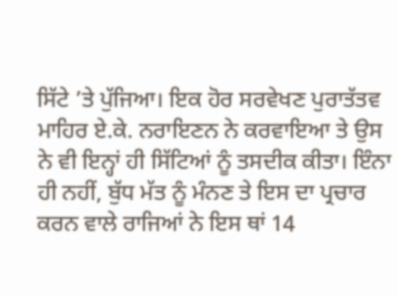ਸਿੱਟੇ ’ਤੇ ਪੁੱਜਿਆ। ਇਕ ਹੋਰ ਸਰਵੇਖਣ ਪੁਰਾਤੱਤਵ ਮਾਹਿਰ ਏ.ਕੇ. ਨਰਾਇਣਨ ਨੇ ਕਰਵਾਇਆ ਤੇ ਉਸ ਨੇ ਵੀ ਇਨ੍ਹਾਂ ਹੀ ਸਿੱਟਿਆਂ ਨੂੰ ਤਸਦੀਕ ਕੀਤਾ। ਇੰਨਾ ਹੀ ਨਹੀਂ, ਬੁੱਧ ਮੱਤ ਨੂੰ ਮੰਨਣ ਤੇ ਇਸ ਦਾ ਪ੍ਰਚਾਰ ਕਰਨ ਵਾਲੇ ਰਾਜਿਆਂ ਨੇ ਇਸ ਥਾਂ 14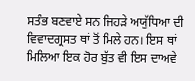ਸਤੰਭ ਬਣਵਾਏ ਸਨ ਜਿਹੜੇ ਅਯੁੱਧਿਆ ਦੀ ਵਿਵਾਦਗ੍ਰਸਤ ਥਾਂ ਤੋਂ ਮਿਲੇ ਹਨ। ਇਸ ਥਾਂ ਮਿਲਿਆ ਇਕ ਹੋਰ ਬੁੱਤ ਵੀ ਇਸ ਦਾਅਵੇ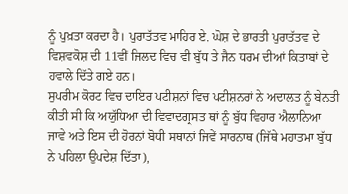ਨੂੰ ਪੁਖ਼ਤਾ ਕਰਦਾ ਹੈ। ਪੁਰਾਤੱਤਵ ਮਾਹਿਰ ਏ. ਘੋਸ਼ ਦੇ ਭਾਰਤੀ ਪੁਰਾਤੱਤਵ ਦੇ ਵਿਸ਼ਵਕੋਸ਼ ਦੀ 11ਵੀਂ ਜਿਲਦ ਵਿਚ ਵੀ ਬੁੱਧ ਤੇ ਜੈਨ ਧਰਮ ਦੀਆਂ ਕਿਤਾਬਾਂ ਦੇ ਹਵਾਲੇ ਦਿੱਤੇ ਗਏ ਹਨ।
ਸੁਪਰੀਮ ਕੋਰਟ ਵਿਚ ਦਾਇਰ ਪਟੀਸ਼ਨਾਂ ਵਿਚ ਪਟੀਸ਼ਨਰਾਂ ਨੇ ਅਦਾਲਤ ਨੂੰ ਬੇਨਤੀ ਕੀਤੀ ਸੀ ਕਿ ਅਯੁੱਧਿਆ ਦੀ ਵਿਵਾਦਗ੍ਰਸਤ ਥਾਂ ਨੂੰ ਬੁੱਧ ਵਿਹਾਰ ਐਲਾਨਿਆ ਜਾਵੇ ਅਤੇ ਇਸ ਦੀ ਹੋਰਨਾਂ ਬੋਧੀ ਸਥਾਨਾਂ ਜਿਵੇਂ ਸਾਰਨਾਥ (ਜਿੱਥੇ ਮਹਾਤਮਾ ਬੁੱਧ ਨੇ ਪਹਿਲਾ ਉਪਦੇਸ਼ ਦਿੱਤਾ),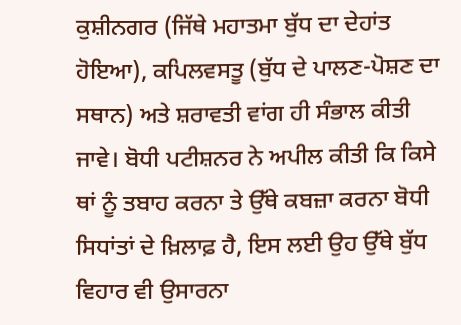ਕੁਸ਼ੀਨਗਰ (ਜਿੱਥੇ ਮਹਾਤਮਾ ਬੁੱਧ ਦਾ ਦੇਹਾਂਤ ਹੋਇਆ), ਕਪਿਲਵਸਤੂ (ਬੁੱਧ ਦੇ ਪਾਲਣ-ਪੋਸ਼ਣ ਦਾ ਸਥਾਨ) ਅਤੇ ਸ਼ਰਾਵਤੀ ਵਾਂਗ ਹੀ ਸੰਭਾਲ ਕੀਤੀ ਜਾਵੇ। ਬੋਧੀ ਪਟੀਸ਼ਨਰ ਨੇ ਅਪੀਲ ਕੀਤੀ ਕਿ ਕਿਸੇ ਥਾਂ ਨੂੰ ਤਬਾਹ ਕਰਨਾ ਤੇ ਉੱਥੇ ਕਬਜ਼ਾ ਕਰਨਾ ਬੋਧੀ ਸਿਧਾਂਤਾਂ ਦੇ ਖ਼ਿਲਾਫ਼ ਹੈ, ਇਸ ਲਈ ਉਹ ਉੱਥੇ ਬੁੱਧ ਵਿਹਾਰ ਵੀ ਉਸਾਰਨਾ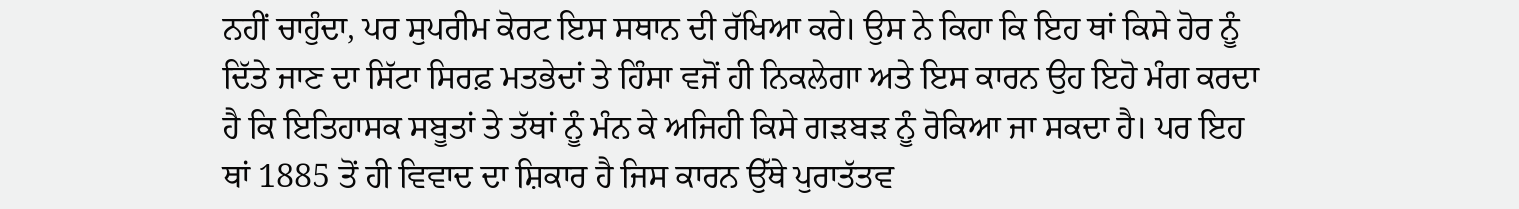ਨਹੀਂ ਚਾਹੁੰਦਾ, ਪਰ ਸੁਪਰੀਮ ਕੋਰਟ ਇਸ ਸਥਾਨ ਦੀ ਰੱਖਿਆ ਕਰੇ। ਉਸ ਨੇ ਕਿਹਾ ਕਿ ਇਹ ਥਾਂ ਕਿਸੇ ਹੋਰ ਨੂੰ ਦਿੱਤੇ ਜਾਣ ਦਾ ਸਿੱਟਾ ਸਿਰਫ਼ ਮਤਭੇਦਾਂ ਤੇ ਹਿੰਸਾ ਵਜੋਂ ਹੀ ਨਿਕਲੇਗਾ ਅਤੇ ਇਸ ਕਾਰਨ ਉਹ ਇਹੋ ਮੰਗ ਕਰਦਾ ਹੈ ਕਿ ਇਤਿਹਾਸਕ ਸਬੂਤਾਂ ਤੇ ਤੱਥਾਂ ਨੂੰ ਮੰਨ ਕੇ ਅਜਿਹੀ ਕਿਸੇ ਗੜਬੜ ਨੂੰ ਰੋਕਿਆ ਜਾ ਸਕਦਾ ਹੈ। ਪਰ ਇਹ ਥਾਂ 1885 ਤੋਂ ਹੀ ਵਿਵਾਦ ਦਾ ਸ਼ਿਕਾਰ ਹੈ ਜਿਸ ਕਾਰਨ ਉੱਥੇ ਪੁਰਾਤੱਤਵ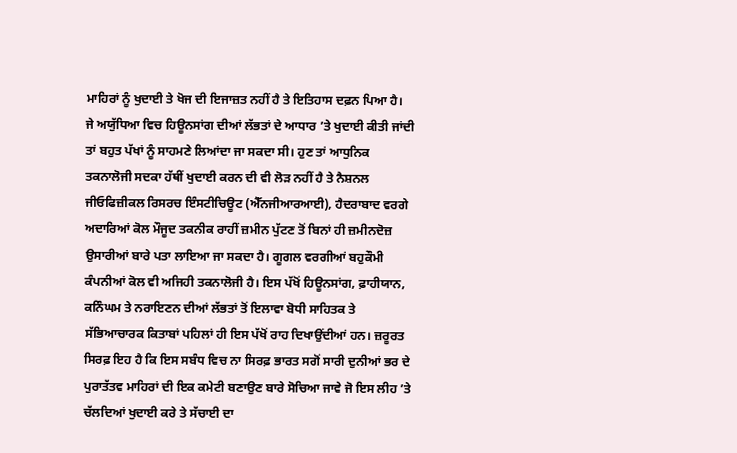ਮਾਹਿਰਾਂ ਨੂੰ ਖੁਦਾਈ ਤੇ ਖੋਜ ਦੀ ਇਜਾਜ਼ਤ ਨਹੀਂ ਹੈ ਤੇ ਇਤਿਹਾਸ ਦਫ਼ਨ ਪਿਆ ਹੈ।
ਜੇ ਅਯੁੱਧਿਆ ਵਿਚ ਹਿਊਨਸਾਂਗ ਦੀਆਂ ਲੱਭਤਾਂ ਦੇ ਆਧਾਰ ’ਤੇ ਖੁਦਾਈ ਕੀਤੀ ਜਾਂਦੀ ਤਾਂ ਬਹੁਤ ਪੱਖਾਂ ਨੂੰ ਸਾਹਮਣੇ ਲਿਆਂਦਾ ਜਾ ਸਕਦਾ ਸੀ। ਹੁਣ ਤਾਂ ਆਧੁਨਿਕ ਤਕਨਾਲੋਜੀ ਸਦਕਾ ਹੱਥੀਂ ਖੁਦਾਈ ਕਰਨ ਦੀ ਵੀ ਲੋੜ ਨਹੀਂ ਹੈ ਤੇ ਨੈਸ਼ਨਲ ਜੀਓਫਿਜ਼ੀਕਲ ਰਿਸਰਚ ਇੰਸਟੀਚਿਊਟ (ਐੱਨਜੀਆਰਆਈ), ਹੈਦਰਾਬਾਦ ਵਰਗੇ ਅਦਾਰਿਆਂ ਕੋਲ ਮੌਜੂਦ ਤਕਨੀਕ ਰਾਹੀਂ ਜ਼ਮੀਨ ਪੁੱਟਣ ਤੋਂ ਬਿਨਾਂ ਹੀ ਜ਼ਮੀਨਦੋਜ਼ ਉਸਾਰੀਆਂ ਬਾਰੇ ਪਤਾ ਲਾਇਆ ਜਾ ਸਕਦਾ ਹੈ। ਗੂਗਲ ਵਰਗੀਆਂ ਬਹੁਕੌਮੀ ਕੰਪਨੀਆਂ ਕੋਲ ਵੀ ਅਜਿਹੀ ਤਕਨਾਲੋਜੀ ਹੈ। ਇਸ ਪੱਖੋਂ ਹਿਊਨਸਾਂਗ, ਫ਼ਾਹੀਯਾਨ, ਕਨਿੰਘਮ ਤੇ ਨਰਾਇਣਨ ਦੀਆਂ ਲੱਭਤਾਂ ਤੋਂ ਇਲਾਵਾ ਬੋਧੀ ਸਾਹਿਤਕ ਤੇ ਸੱਭਿਆਚਾਰਕ ਕਿਤਾਬਾਂ ਪਹਿਲਾਂ ਹੀ ਇਸ ਪੱਖੋਂ ਰਾਹ ਦਿਖਾਉਂਦੀਆਂ ਹਨ। ਜ਼ਰੂਰਤ ਸਿਰਫ਼ ਇਹ ਹੈ ਕਿ ਇਸ ਸਬੰਧ ਵਿਚ ਨਾ ਸਿਰਫ਼ ਭਾਰਤ ਸਗੋਂ ਸਾਰੀ ਦੁਨੀਆਂ ਭਰ ਦੇ ਪੁਰਾਤੱਤਵ ਮਾਹਿਰਾਂ ਦੀ ਇਕ ਕਮੇਟੀ ਬਣਾਉਣ ਬਾਰੇ ਸੋਚਿਆ ਜਾਵੇ ਜੋ ਇਸ ਲੀਹ ’ਤੇ ਚੱਲਦਿਆਂ ਖੁਦਾਈ ਕਰੇ ਤੇ ਸੱਚਾਈ ਦਾ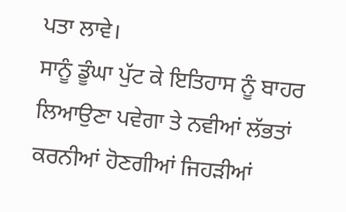ਪਤਾ ਲਾਵੇ।
ਸਾਨੂੰ ਡੂੰਘਾ ਪੁੱਟ ਕੇ ਇਤਿਹਾਸ ਨੂੰ ਬਾਹਰ ਲਿਆਉਣਾ ਪਵੇਗਾ ਤੇ ਨਵੀਆਂ ਲੱਭਤਾਂ ਕਰਨੀਆਂ ਹੋਣਗੀਆਂ ਜਿਹੜੀਆਂ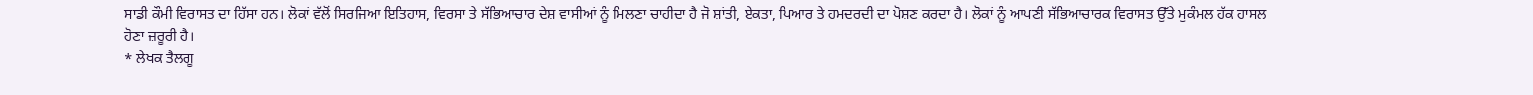ਸਾਡੀ ਕੌਮੀ ਵਿਰਾਸਤ ਦਾ ਹਿੱਸਾ ਹਨ। ਲੋਕਾਂ ਵੱਲੋਂ ਸਿਰਜਿਆ ਇਤਿਹਾਸ, ਵਿਰਸਾ ਤੇ ਸੱਭਿਆਚਾਰ ਦੇਸ਼ ਵਾਸੀਆਂ ਨੂੰ ਮਿਲਣਾ ਚਾਹੀਦਾ ਹੈ ਜੋ ਸ਼ਾਂਤੀ, ਏਕਤਾ, ਪਿਆਰ ਤੇ ਹਮਦਰਦੀ ਦਾ ਪੋਸ਼ਣ ਕਰਦਾ ਹੈ। ਲੋਕਾਂ ਨੂੰ ਆਪਣੀ ਸੱਭਿਆਚਾਰਕ ਵਿਰਾਸਤ ਉੱਤੇ ਮੁਕੰਮਲ ਹੱਕ ਹਾਸਲ ਹੋਣਾ ਜ਼ਰੂਰੀ ਹੈ।
* ਲੇਖਕ ਤੈਲਗੂ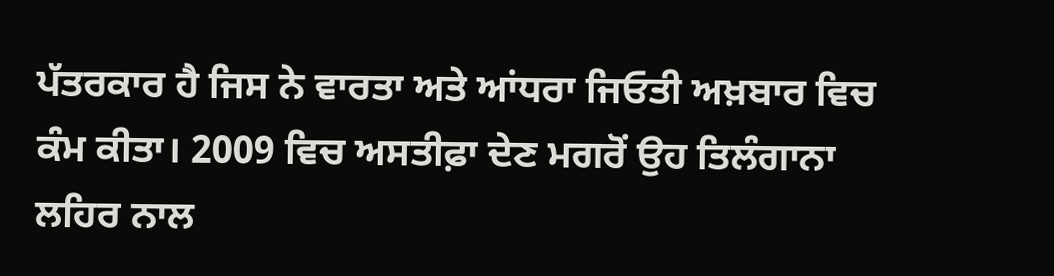ਪੱਤਰਕਾਰ ਹੈ ਜਿਸ ਨੇ ਵਾਰਤਾ ਅਤੇ ਆਂਧਰਾ ਜਿਓਤੀ ਅਖ਼ਬਾਰ ਵਿਚ ਕੰਮ ਕੀਤਾ। 2009 ਵਿਚ ਅਸਤੀਫ਼ਾ ਦੇਣ ਮਗਰੋਂ ਉਹ ਤਿਲੰਗਾਨਾ ਲਹਿਰ ਨਾਲ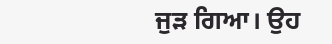ਜੁੜ ਗਿਆ। ਉਹ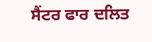ਸੈਂਟਰ ਫਾਰ ਦਲਿਤ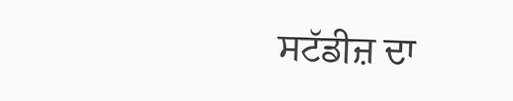ਸਟੱਡੀਜ਼ ਦਾ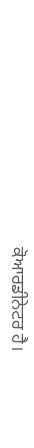ਕੋਆਰਡੀਨੇਟਰ ਹੈ।